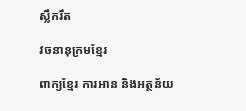ស្លឹករឹត

វចនានុក្រមខ្មែរ

ពាក្យខ្មែរ ការអាន និងអត្ថន័យ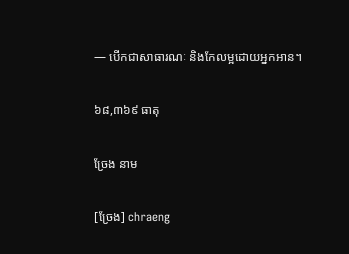— បើកជាសាធារណៈ និងកែលម្អដោយអ្នកអាន។

៦៨,៣៦៩ ធាតុ

ច្រែង នាម

[ច្រែង] chraeng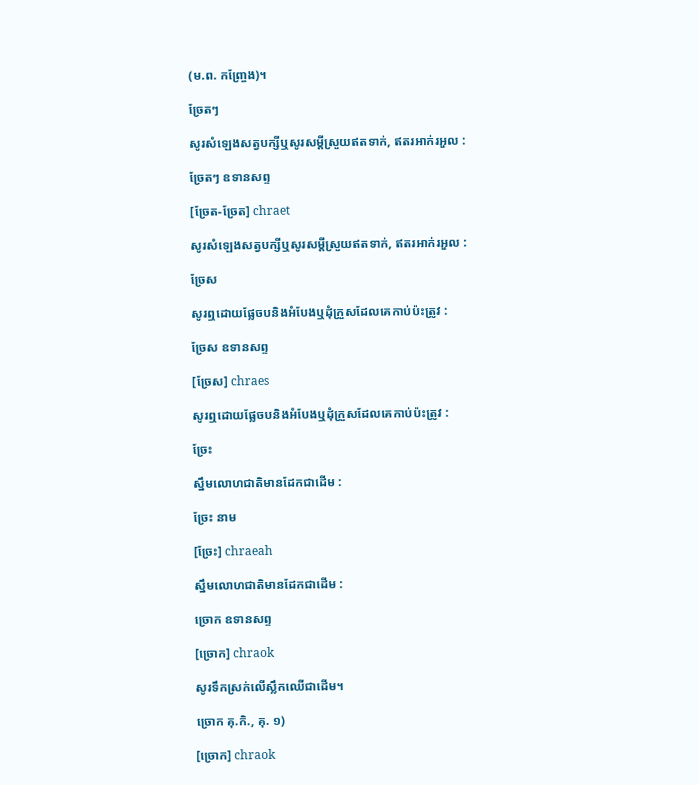(ម.ព. កញ្ច្រែង)។

ច្រែតៗ

សូរសំឡេងសត្វបក្សីឬសូរសម្ដីស្រួយឥតទាក់, ឥតរអាក់រអួល :

ច្រែតៗ ឧទានសព្ទ

[ច្រែត-ច្រែត] chraet

សូរសំឡេងសត្វបក្សីឬសូរសម្ដីស្រួយឥតទាក់, ឥតរអាក់រអួល :

ច្រែស

សូរឮដោយផ្លែចបនិងអំបែងឬដុំក្រួសដែលគេកាប់ប៉ះត្រូវ :

ច្រែស ឧទានសព្ទ

[ច្រែស] chraes

សូរឮដោយផ្លែចបនិងអំបែងឬដុំក្រួសដែលគេកាប់ប៉ះត្រូវ :

ច្រែះ

ស្នឹមលោហជាតិមានដែកជាដើម :

ច្រែះ នាម

[ច្រែះ] chraeah

ស្នឹមលោហជាតិមានដែកជាដើម :

ច្រោក ឧទានសព្ទ

[ច្រោក] chraok

សូរទឹកស្រក់លើស្លឹកឈើជាដើម។

ច្រោក គុ.កិ., គុ. ១)

[ច្រោក] chraok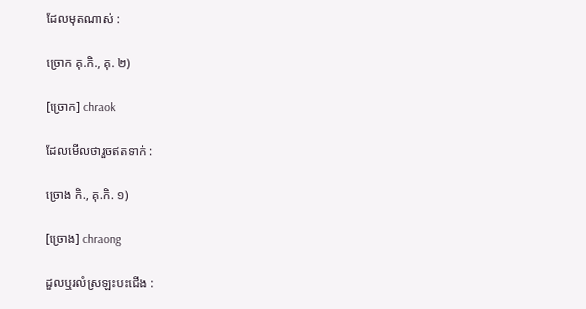ដែលមុតណាស់ :

ច្រោក គុ.កិ., គុ. ២)

[ច្រោក] chraok

ដែលមើលថារួចឥតទាក់ :

ច្រោង កិ., គុ.កិ. ១)

[ច្រោង] chraong

ដួលឬរលំស្រឡះបះជើង :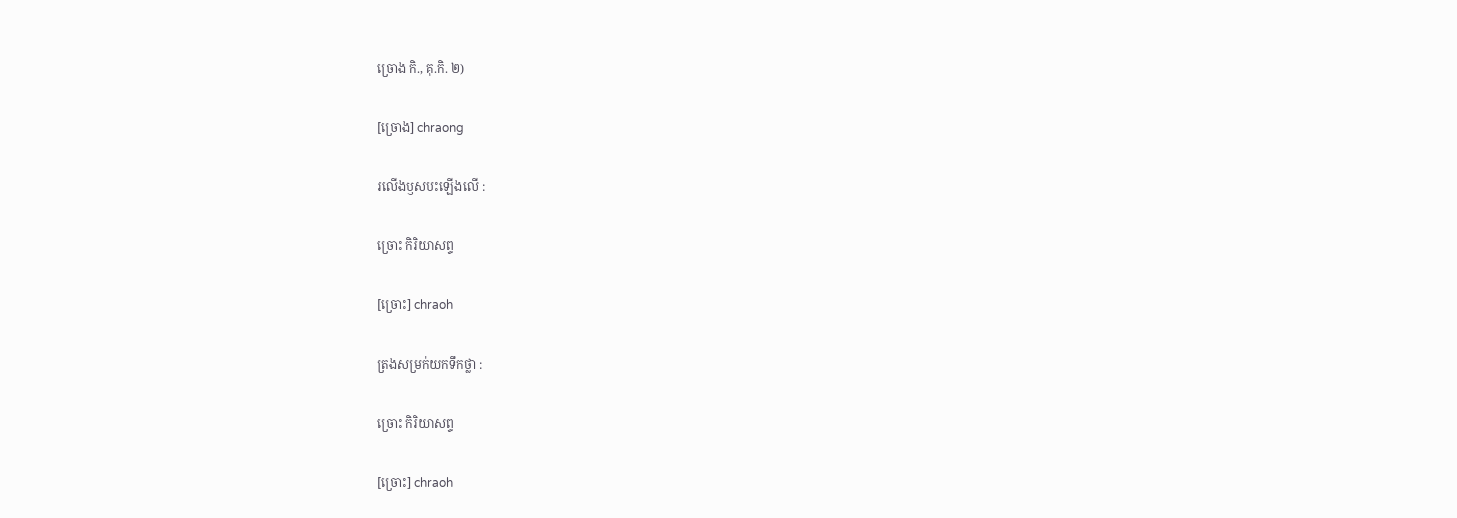ច្រោង កិ., គុ.កិ. ២)

[ច្រោង] chraong

រលើងឫសបះឡើងលើ :

ច្រោះ កិរិយាសព្ទ

[ច្រោះ] chraoh

ត្រងសម្រក់យកទឹកថ្លា :

ច្រោះ កិរិយាសព្ទ

[ច្រោះ] chraoh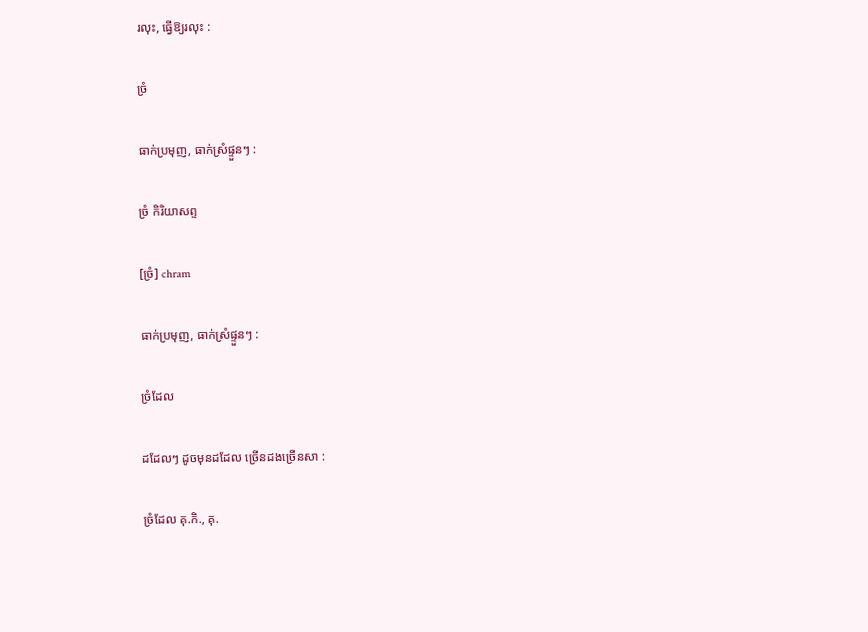រលុះ, ធ្វើឱ្យរលុះ :

ច្រំ

ធាក់ប្រមុញ, ធាក់ស្រំផ្ទួនៗ :

ច្រំ កិរិយាសព្ទ

[ច្រំ] chram

ធាក់ប្រមុញ, ធាក់ស្រំផ្ទួនៗ :

ច្រំដែល

ដដែលៗ ដូចមុនដដែល ច្រើនដងច្រើនសា :

ច្រំដែល គុ.កិ., គុ.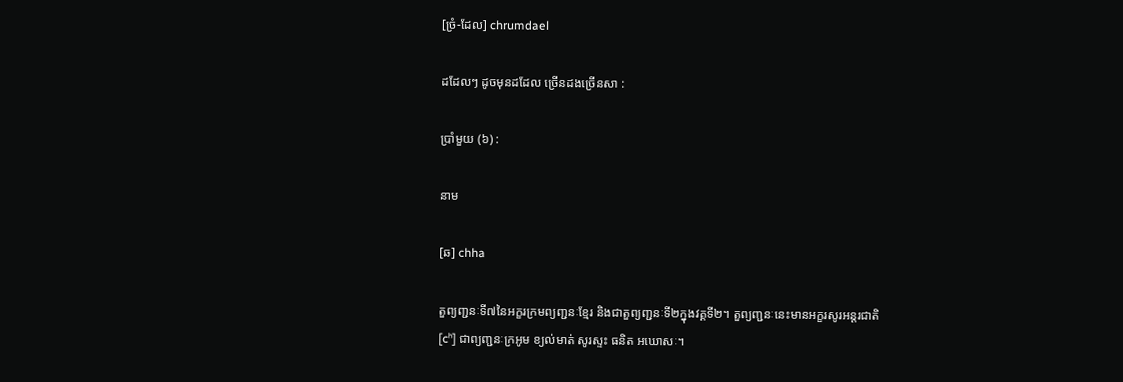[ច្រំ-ដែល] chrumdael

ដដែលៗ ដូចមុនដដែល ច្រើនដងច្រើនសា :

ប្រាំមួយ (៦) :

នាម

[ឆ] chha

តួព្យញ្ជនៈទី៧នៃអក្ខរក្រមព្យញ្ជនៈខ្មែរ និងជាតួព្យញ្ជនៈទី២ក្នុងវគ្គទី២។ តួព្យញ្ជនៈនេះមានអក្ខរសូរអន្តរជាតិ [cʰ] ជាព្យញ្ជនៈក្រអូម ខ្យល់មាត់ សូរស្ទះ ធនិត អឃោសៈ។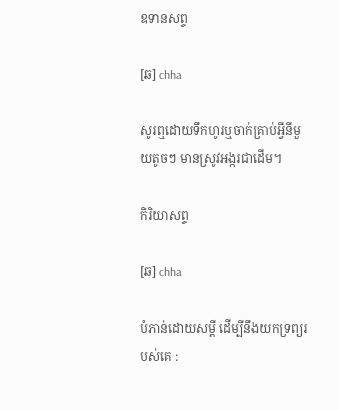ឧទានសព្ទ

[ឆ] chha

សូរឮដោយទឹកហូរឬចាក់គ្រាប់អ្វីនីមួយតូចៗ មានស្រូវអង្ករជាដើម។

កិរិយាសព្ទ

[ឆ] chha

បំភាន់ដោយសម្ដី ដើម្បីនឹងយកទ្រព្យរបស់គេ :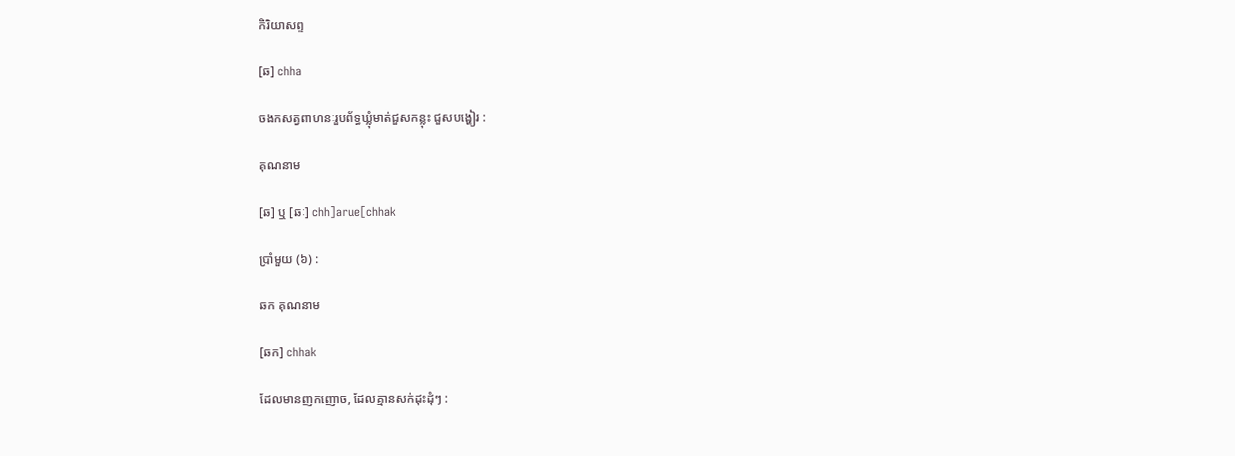កិរិយាសព្ទ

[ឆ] chha

ចងកសត្វពាហនៈរួបព័ទ្ធឃ្លុំមាត់ជួសកន្លុះ ជួសបង្ហៀរ :

គុណនាម

[ឆ] ឬ [ឆៈ] chh]arue[chhak

ប្រាំមួយ (៦) :

ឆក គុណនាម

[ឆក] chhak

ដែលមានញកញោច, ដែលគ្មានសក់ដុះដុំៗ :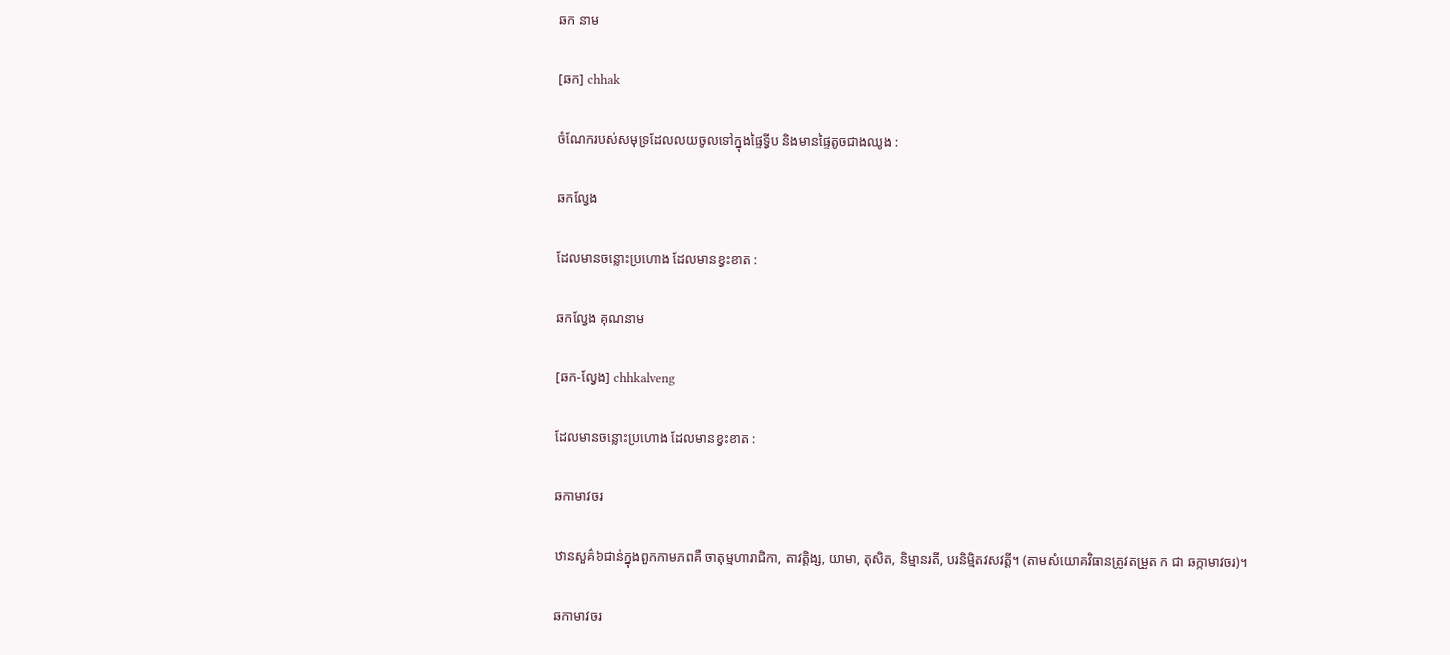ឆក នាម

[ឆក] chhak

ចំណែករបស់សមុទ្រដែលលយចូលទៅក្នុងផ្ទៃទ្វីប និងមានផ្ទៃតូចជាងឈូង :

ឆកល្វែង

ដែលមានចន្លោះប្រហោង ដែលមានខ្វះខាត :

ឆកល្វែង គុណនាម

[ឆក-ល្វែង] chhkalveng

ដែលមានចន្លោះប្រហោង ដែលមានខ្វះខាត :

ឆកាមាវចរ

ឋានសួគ៌៦ជាន់ក្នុងពួកកាមភពគឺ ចាតុម្មហារាជិកា, តាវត្តិង្ស, យាមា, តុសិត, និម្មានរតី, បរនិម្មិតវសវត្តី។ (តាមសំយោគវិធានត្រូវតម្រួត ក ជា ឆក្កាមាវចរ)។

ឆកាមាវចរ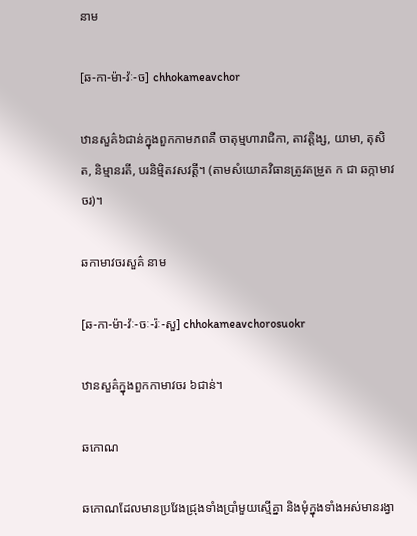នាម

[ឆ-កា-ម៉ា-វ៉ៈ-ច] chhokameavchor

ឋានសួគ៌៦ជាន់ក្នុងពួកកាមភពគឺ ចាតុម្មហារាជិកា, តាវត្តិង្ស, យាមា, តុសិត, និម្មានរតី, បរនិម្មិតវសវត្តី។ (តាមសំយោគវិធានត្រូវតម្រួត ក ជា ឆក្កាមាវចរ)។

ឆកាមាវចរសួគ៌ នាម

[ឆ-កា-ម៉ា-វ៉ៈ-ចៈ-រ៉ៈ-សួ] chhokameavchorosuokr

ឋានសួគ៌ក្នុងពួកកាមាវចរ ៦ជាន់។

ឆកោណ

ឆកោណដែលមានប្រវែងជ្រុងទាំងប្រាំមួយស្មើគ្នា និងមុំក្នុងទាំងអស់មានរង្វា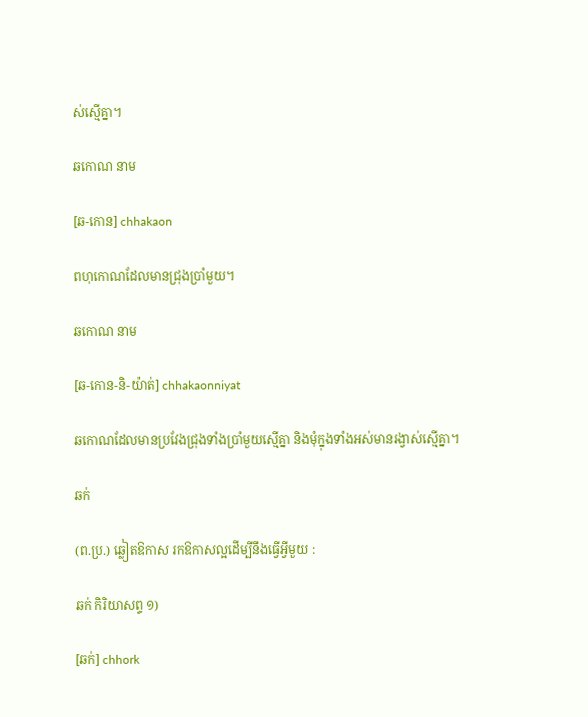ស់ស្មើគ្នា។

ឆកោណ នាម

[ឆ-កោន] chhakaon

ពហុកោណដែលមានជ្រុងប្រាំមួយ។

ឆកោណ នាម

[ឆ-កោន-និ-យ៉ាត់] chhakaonniyat

ឆកោណដែលមានប្រវែងជ្រុងទាំងប្រាំមួយស្មើគ្នា និងមុំក្នុងទាំងអស់មានរង្វាស់ស្មើគ្នា។

ឆក់

(ព.ប្រ.) ឆ្លៀតឱកាស រកឱកាសល្អដើម្បីនឹងធ្វើអ្វីមួយ :

ឆក់ កិរិយាសព្ទ ១)

[ឆក់] chhork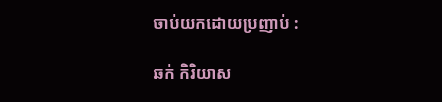ចាប់យកដោយប្រញាប់ :

ឆក់ កិរិយាស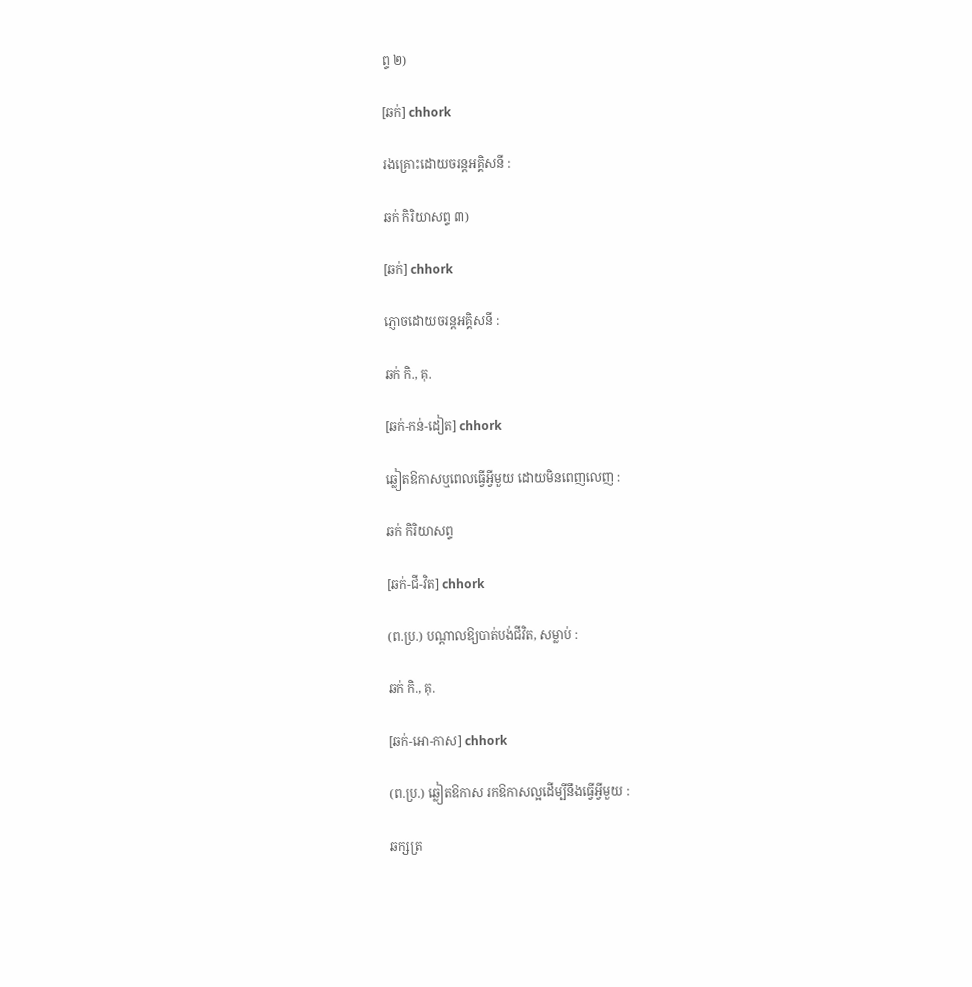ព្ទ ២)

[ឆក់] chhork

រងគ្រោះដោយចរន្តអគ្គិសនី :

ឆក់ កិរិយាសព្ទ ៣)

[ឆក់] chhork

ភ្ញោចដោយចរន្តអគ្គិសនី :

ឆក់ កិ., គុ.

[ឆក់-កន់-ដៀត] chhork

ឆ្លៀតឱកាសឬពេលធ្វើអ្វីមួយ ដោយមិនពេញលេញ :

ឆក់ កិរិយាសព្ទ

[ឆក់-ជី-វិត] chhork

(ព.ប្រ.) បណ្ដាលឱ្យបាត់បង់ជីវិត, សម្លាប់ :

ឆក់ កិ., គុ.

[ឆក់-អោ-កាស] chhork

(ព.ប្រ.) ឆ្លៀតឱកាស រកឱកាសល្អដើម្បីនឹងធ្វើអ្វីមួយ :

ឆក្សត្រ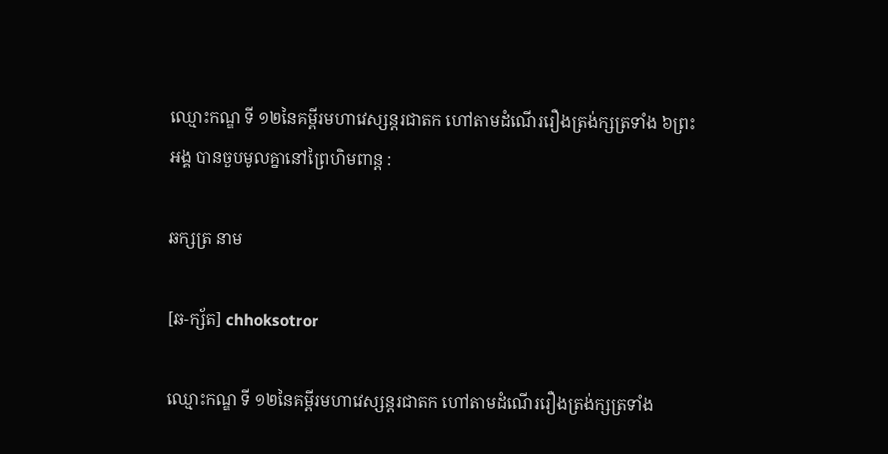ឈ្មោះកណ្ឌ ទី ១២នៃគម្ពីរមហាវេស្សន្តរជាតក ហៅតាមដំណើររឿងត្រង់ក្សត្រទាំង ៦ព្រះអង្គ បានចួបមូលគ្នានៅព្រៃហិមពាន្ត :

ឆក្សត្រ នាម

[ឆ-ក្ស័ត] chhoksotror

ឈ្មោះកណ្ឌ ទី ១២នៃគម្ពីរមហាវេស្សន្តរជាតក ហៅតាមដំណើររឿងត្រង់ក្សត្រទាំង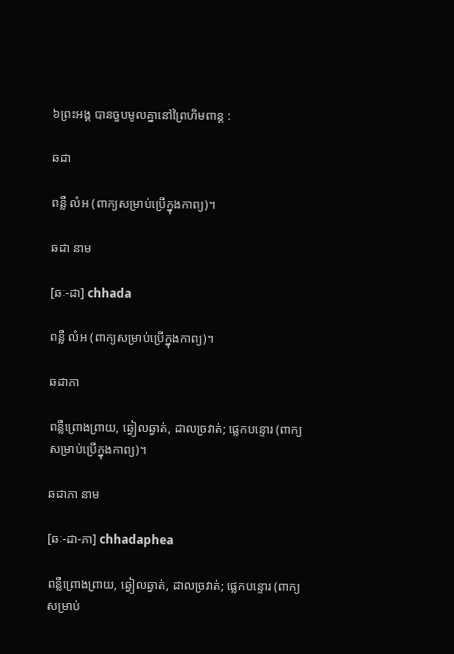៦ព្រះអង្គ បានចួបមូលគ្នានៅព្រៃហិមពាន្ត :

ឆដា

ពន្លឺ លំអ (ពាក្យសម្រាប់ប្រើក្នុងកាព្យ)។

ឆដា នាម

[ឆៈ-ដា] chhada

ពន្លឺ លំអ (ពាក្យសម្រាប់ប្រើក្នុងកាព្យ)។

ឆដាភា

ពន្លឺព្រោងព្រាយ, ឆ្វៀលឆ្វាត់, ដាលច្រវាត់; ផ្លេកបន្ទោរ (ពាក្យសម្រាប់ប្រើក្នុងកាព្យ)។

ឆដាភា នាម

[ឆៈ-ដា-ភា] chhadaphea

ពន្លឺព្រោងព្រាយ, ឆ្វៀលឆ្វាត់, ដាលច្រវាត់; ផ្លេកបន្ទោរ (ពាក្យសម្រាប់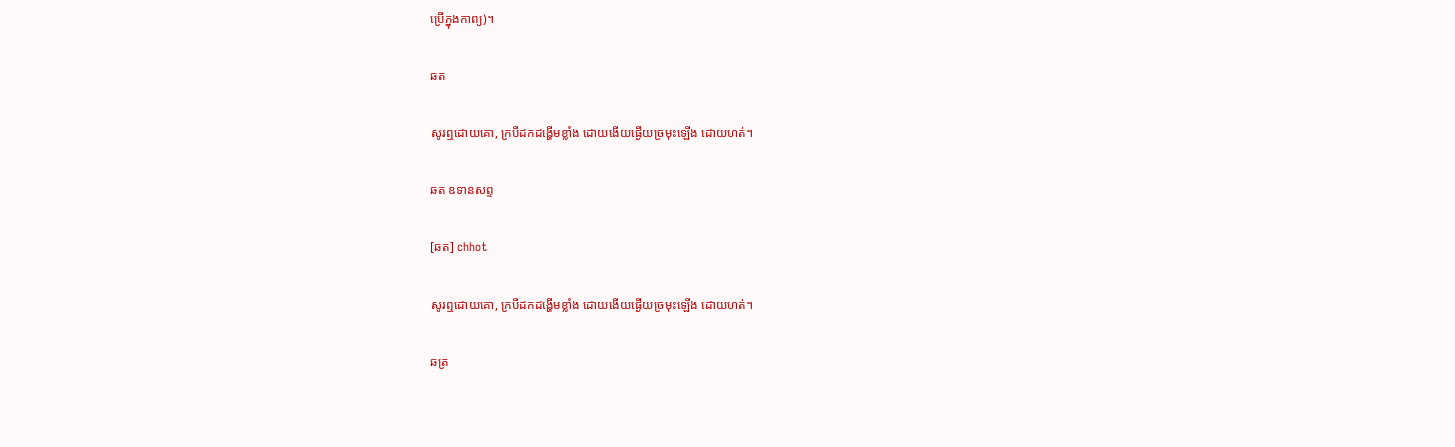ប្រើក្នុងកាព្យ)។

ឆត

សូរឮដោយគោ, ក្របីដកដង្ហើមខ្លាំង ដោយងើយផ្ងើយច្រមុះឡើង ដោយហត់។

ឆត ឧទានសព្ទ

[ឆត] chhot

សូរឮដោយគោ, ក្របីដកដង្ហើមខ្លាំង ដោយងើយផ្ងើយច្រមុះឡើង ដោយហត់។

ឆត្រ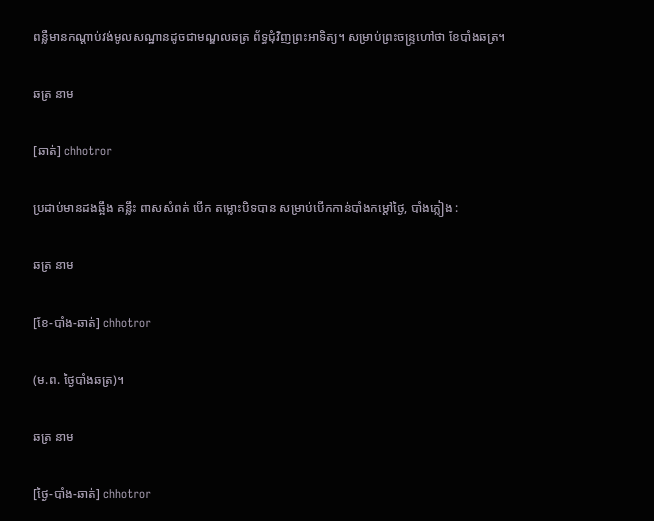ពន្លឺមានកណ្ដាប់វង់មូលសណ្ឋានដូចជាមណ្ឌលឆត្រ ព័ទ្ធជុំវិញព្រះអាទិត្យ។ សម្រាប់ព្រះចន្ទ្រហៅថា ខែបាំងឆត្រ។

ឆត្រ នាម

[ឆាត់] chhotror

ប្រដាប់មានដងឆ្អឹង គន្លឹះ ពាសសំពត់ បើក តម្លោះបិទបាន សម្រាប់បើកកាន់បាំងកម្ដៅថ្ងៃ, បាំងភ្លៀង :

ឆត្រ នាម

[ខែ-បាំង-ឆាត់] chhotror

(ម.ព. ថ្ងៃបាំងឆត្រ)។

ឆត្រ នាម

[ថ្ងៃ-បាំង-ឆាត់] chhotror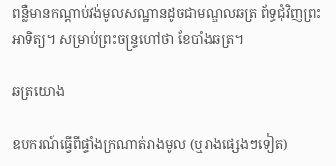ពន្លឺមានកណ្ដាប់វង់មូលសណ្ឋានដូចជាមណ្ឌលឆត្រ ព័ទ្ធជុំវិញព្រះអាទិត្យ។ សម្រាប់ព្រះចន្ទ្រហៅថា ខែបាំងឆត្រ។

ឆត្រយោង

ឧបករណ៍ធ្វើពីផ្ទាំងក្រណាត់រាងមូល (ឬរាងផ្សេងៗទៀត)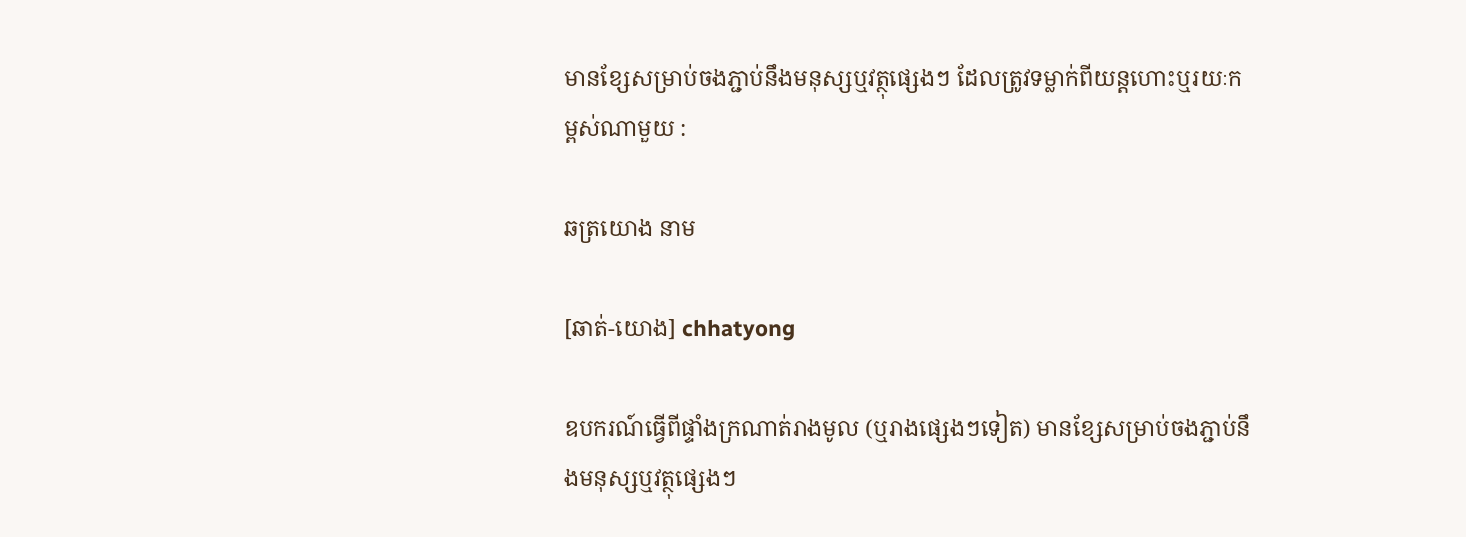មានខ្សែសម្រាប់ចងភ្ជាប់នឹងមនុស្សឬវត្ថុផ្សេងៗ ដែលត្រូវទម្លាក់ពីយន្តហោះឬរយៈកម្ពស់ណាមួយ :

ឆត្រយោង នាម

[ឆាត់-យោង] chhatyong

ឧបករណ៍ធ្វើពីផ្ទាំងក្រណាត់រាងមូល (ឬរាងផ្សេងៗទៀត) មានខ្សែសម្រាប់ចងភ្ជាប់នឹងមនុស្សឬវត្ថុផ្សេងៗ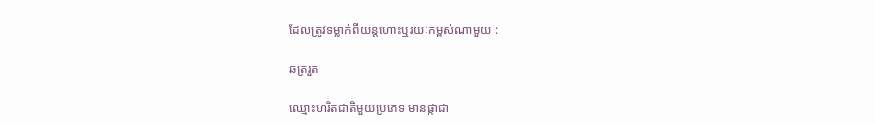ដែលត្រូវទម្លាក់ពីយន្តហោះឬរយៈកម្ពស់ណាមួយ :

ឆត្ររួត

ឈ្មោះហរិតជាតិមួយប្រភេទ មានផ្កាជា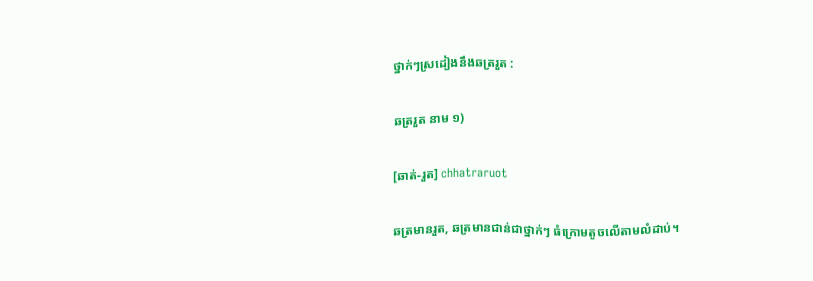ថ្នាក់ៗស្រដៀងនឹងឆត្ររួត :

ឆត្ររួត នាម ១)

[ឆាត់-រួត] chhatraruot

ឆត្រមានរួត, ឆត្រមានជាន់ជាថ្នាក់ៗ ធំក្រោមតូចលើតាមលំដាប់។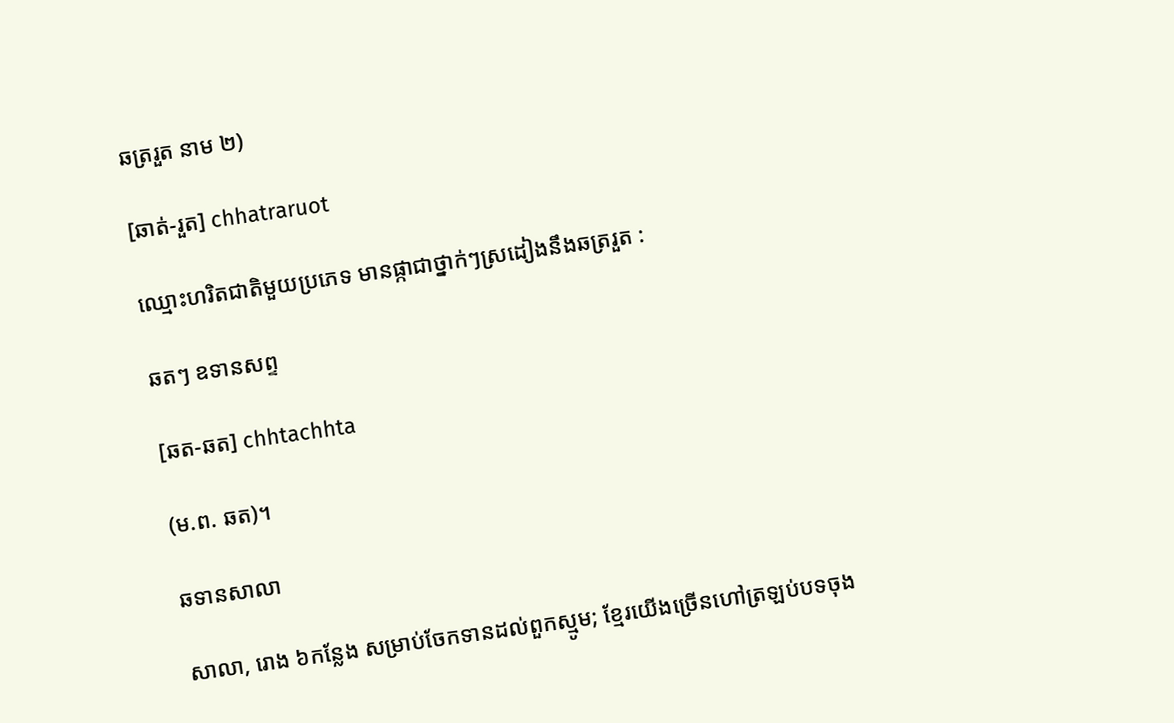ឆត្ររួត នាម ២)

[ឆាត់-រួត] chhatraruot

ឈ្មោះហរិតជាតិមួយប្រភេទ មានផ្កាជាថ្នាក់ៗស្រដៀងនឹងឆត្ររួត :

ឆតៗ ឧទានសព្ទ

[ឆត-ឆត] chhtachhta

(ម.ព. ឆត)។

ឆទានសាលា

សាលា, រោង ៦កន្លែង សម្រាប់ចែកទានដល់ពួកស្មូម; ខ្មែរយើងច្រើនហៅត្រឡប់បទចុង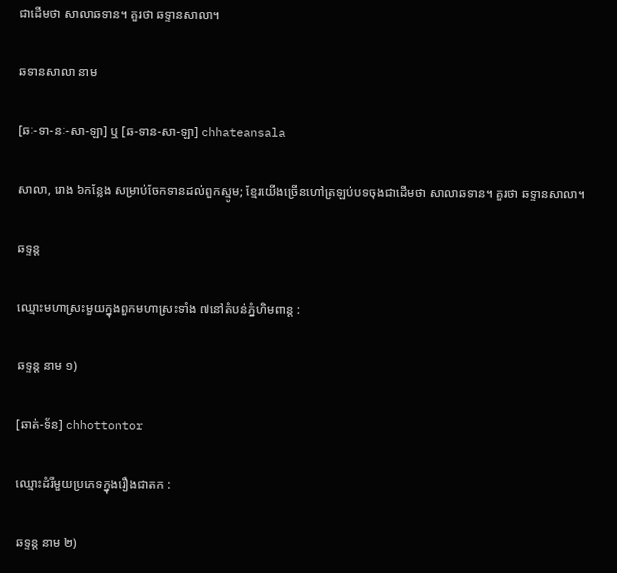ជាដើមថា សាលាឆទាន។ គួរថា ឆទ្ទានសាលា។

ឆទានសាលា នាម

[ឆៈ-ទា-នៈ-សា-ឡា] ឬ [ឆ-ទាន-សា-ឡា] chhateansala

សាលា, រោង ៦កន្លែង សម្រាប់ចែកទានដល់ពួកស្មូម; ខ្មែរយើងច្រើនហៅត្រឡប់បទចុងជាដើមថា សាលាឆទាន។ គួរថា ឆទ្ទានសាលា។

ឆទ្ទន្ត

ឈ្មោះមហាស្រះមួយក្នុងពួកមហាស្រះទាំង ៧នៅតំបន់ភ្នំហិមពាន្ត :

ឆទ្ទន្ត នាម ១)

[ឆាត់-ទ័ន] chhottontor

ឈ្មោះដំរីមួយប្រភេទក្នុងរឿងជាតក :

ឆទ្ទន្ត នាម ២)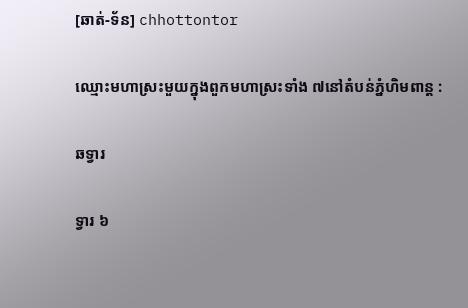[ឆាត់-ទ័ន] chhottontor

ឈ្មោះមហាស្រះមួយក្នុងពួកមហាស្រះទាំង ៧នៅតំបន់ភ្នំហិមពាន្ត :

ឆទ្វារ

ទ្វារ ៦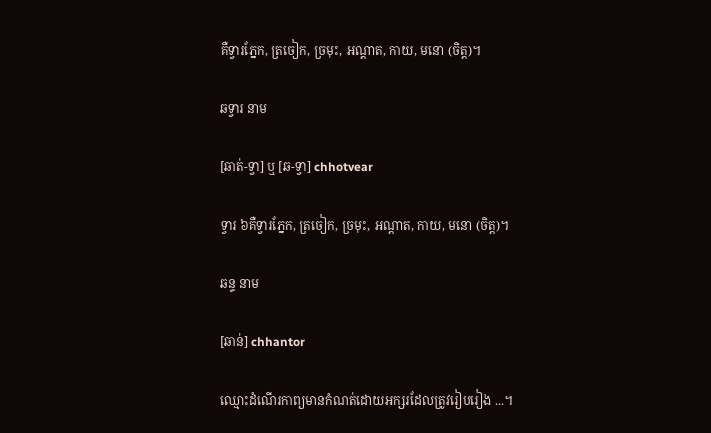គឺទ្វារភ្នែក, ត្រចៀក, ច្រមុះ, អណ្ដាត, កាយ, មនោ (ចិត្ត)។

ឆទ្វារ នាម

[ឆាត់-ទ្វា] ឬ [ឆ-ទ្វា] chhotvear

ទ្វារ ៦គឺទ្វារភ្នែក, ត្រចៀក, ច្រមុះ, អណ្ដាត, កាយ, មនោ (ចិត្ត)។

ឆន្ទ នាម

[ឆាន់] chhantor

ឈ្មោះដំណើរកាព្យមានកំណត់ដោយអក្សរដែលត្រូវរៀបរៀង ...។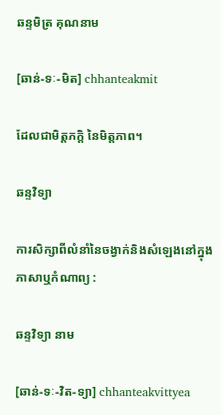ឆន្ទមិត្រ គុណនាម

[ឆាន់-ទៈ-មិត] chhanteakmit

ដែលជាមិត្តភក្ដិ នៃមិត្តភាព។

ឆន្ទវិទ្យា

ការសិក្សាពីលំនាំនៃចង្វាក់និងសំឡេងនៅក្នុងភាសាឬកំណាព្យ :

ឆន្ទវិទ្យា នាម

[ឆាន់-ទៈ-វិត-ទ្យា] chhanteakvittyea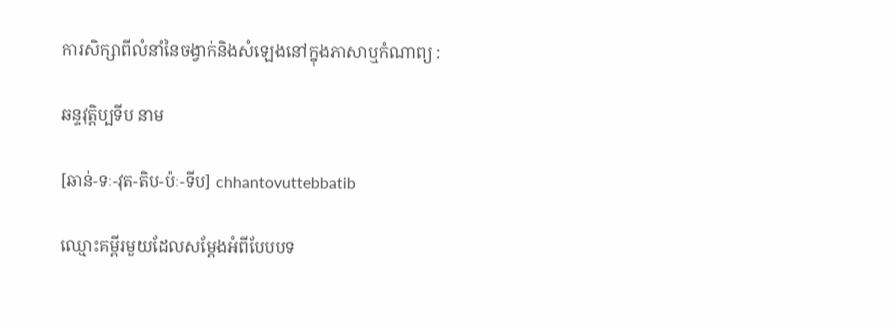ការសិក្សាពីលំនាំនៃចង្វាក់និងសំឡេងនៅក្នុងភាសាឬកំណាព្យ :

ឆន្ទវុត្តិប្បទីប នាម

[ឆាន់-ទៈ-វុត-តិប-ប៉ៈ-ទីប] chhantovuttebbatib

ឈ្មោះគម្ពីរមួយដែលសម្ដែងអំពីបែបបទ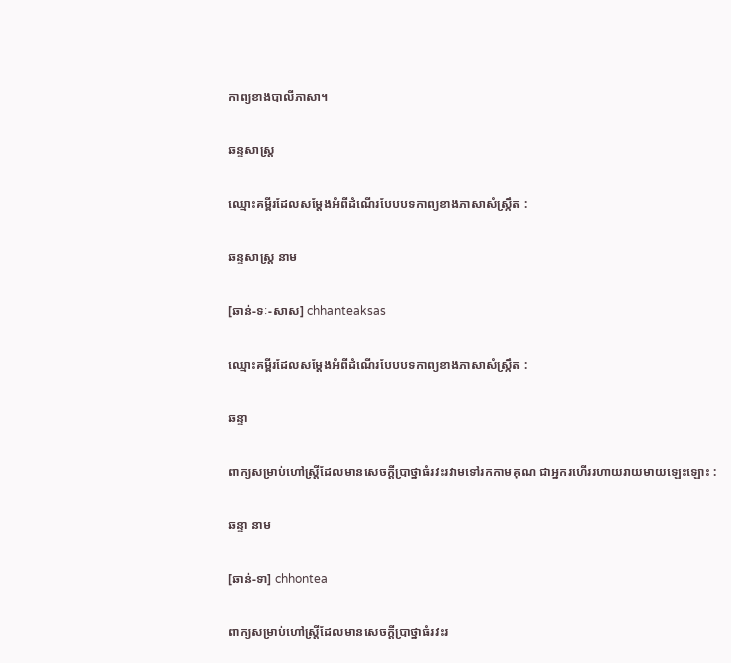កាព្យខាងបាលីភាសា។

ឆន្ទសាស្ត្រ

ឈ្មោះគម្ពីរដែលសម្ដែងអំពីដំណើរបែបបទកាព្យខាងភាសាសំស្ក្រឹត :

ឆន្ទសាស្ត្រ នាម

[ឆាន់-ទៈ-សាស] chhanteaksas

ឈ្មោះគម្ពីរដែលសម្ដែងអំពីដំណើរបែបបទកាព្យខាងភាសាសំស្ក្រឹត :

ឆន្ទា

ពាក្យសម្រាប់ហៅស្ត្រីដែលមានសេចក្ដីប្រាថ្នាធំរវះរវាមទៅរកកាមគុណ ជាអ្នករហើររហាយរាយមាយឡេះឡោះ :

ឆន្ទា នាម

[ឆាន់-ទា] chhontea

ពាក្យសម្រាប់ហៅស្ត្រីដែលមានសេចក្ដីប្រាថ្នាធំរវះរ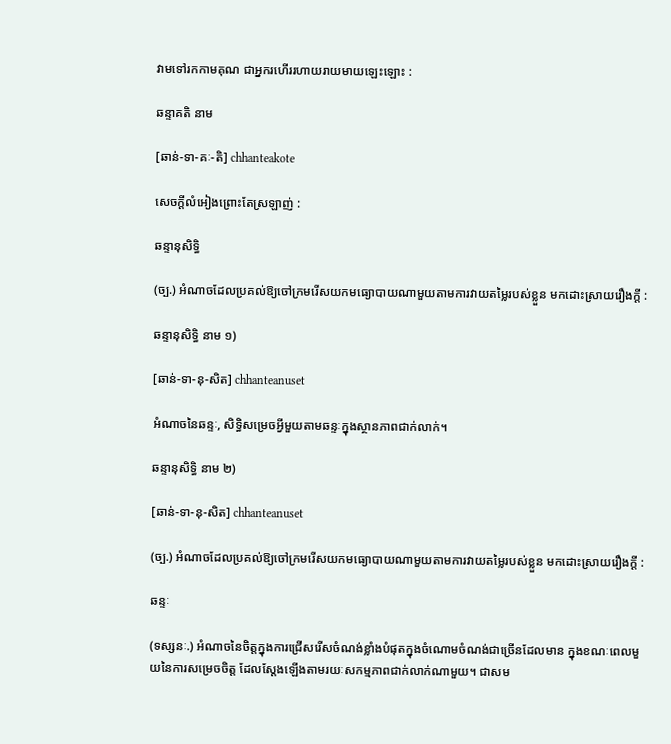វាមទៅរកកាមគុណ ជាអ្នករហើររហាយរាយមាយឡេះឡោះ :

ឆន្ទាគតិ នាម

[ឆាន់-ទា-គៈ-តិ] chhanteakote

សេចក្ដីលំអៀងព្រោះតែស្រឡាញ់ :

ឆន្ទានុសិទ្ធិ

(ច្ប.) អំណាចដែលប្រគល់ឱ្យចៅក្រមរើសយកមធ្យោបាយណាមួយតាមការវាយតម្លៃរបស់ខ្លួន មកដោះស្រាយរឿងក្ដី :

ឆន្ទានុសិទ្ធិ នាម ១)

[ឆាន់-ទា-នុ-សិត] chhanteanuset

អំណាចនៃឆន្ទៈ, សិទ្ធិសម្រេចអ្វីមួយតាមឆន្ទៈក្នុងស្ថានភាពជាក់លាក់។

ឆន្ទានុសិទ្ធិ នាម ២)

[ឆាន់-ទា-នុ-សិត] chhanteanuset

(ច្ប.) អំណាចដែលប្រគល់ឱ្យចៅក្រមរើសយកមធ្យោបាយណាមួយតាមការវាយតម្លៃរបស់ខ្លួន មកដោះស្រាយរឿងក្ដី :

ឆន្ទៈ

(ទស្សនៈ.) អំណាចនៃចិត្តក្នុងការជ្រើសរើសចំណង់ខ្លាំងបំផុតក្នុងចំណោមចំណង់ជាច្រើនដែលមាន ក្នុងខណៈពេលមួយនៃការសម្រេចចិត្ត ដែលស្ដែងឡើងតាមរយៈសកម្មភាពជាក់លាក់ណាមួយ។ ជាសម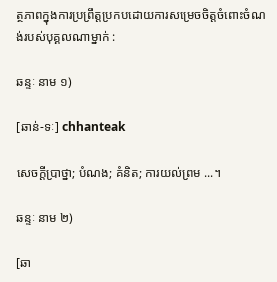ត្ថភាពក្នុងការប្រព្រឹត្តប្រកបដោយការសម្រេចចិត្តចំពោះចំណង់របស់បុគ្គលណាម្នាក់ :

ឆន្ទៈ នាម ១)

[ឆាន់-ទៈ] chhanteak

សេចក្ដីប្រាថ្នា; បំណង; គំនិត; ការយល់ព្រម ...។

ឆន្ទៈ នាម ២)

[ឆា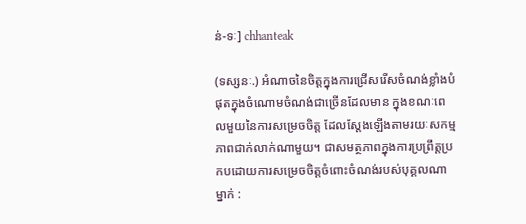ន់-ទៈ] chhanteak

(ទស្សនៈ.) អំណាចនៃចិត្តក្នុងការជ្រើសរើសចំណង់ខ្លាំងបំផុតក្នុងចំណោមចំណង់ជាច្រើនដែលមាន ក្នុងខណៈពេលមួយនៃការសម្រេចចិត្ត ដែលស្ដែងឡើងតាមរយៈសកម្មភាពជាក់លាក់ណាមួយ។ ជាសមត្ថភាពក្នុងការប្រព្រឹត្តប្រកបដោយការសម្រេចចិត្តចំពោះចំណង់របស់បុគ្គលណាម្នាក់ :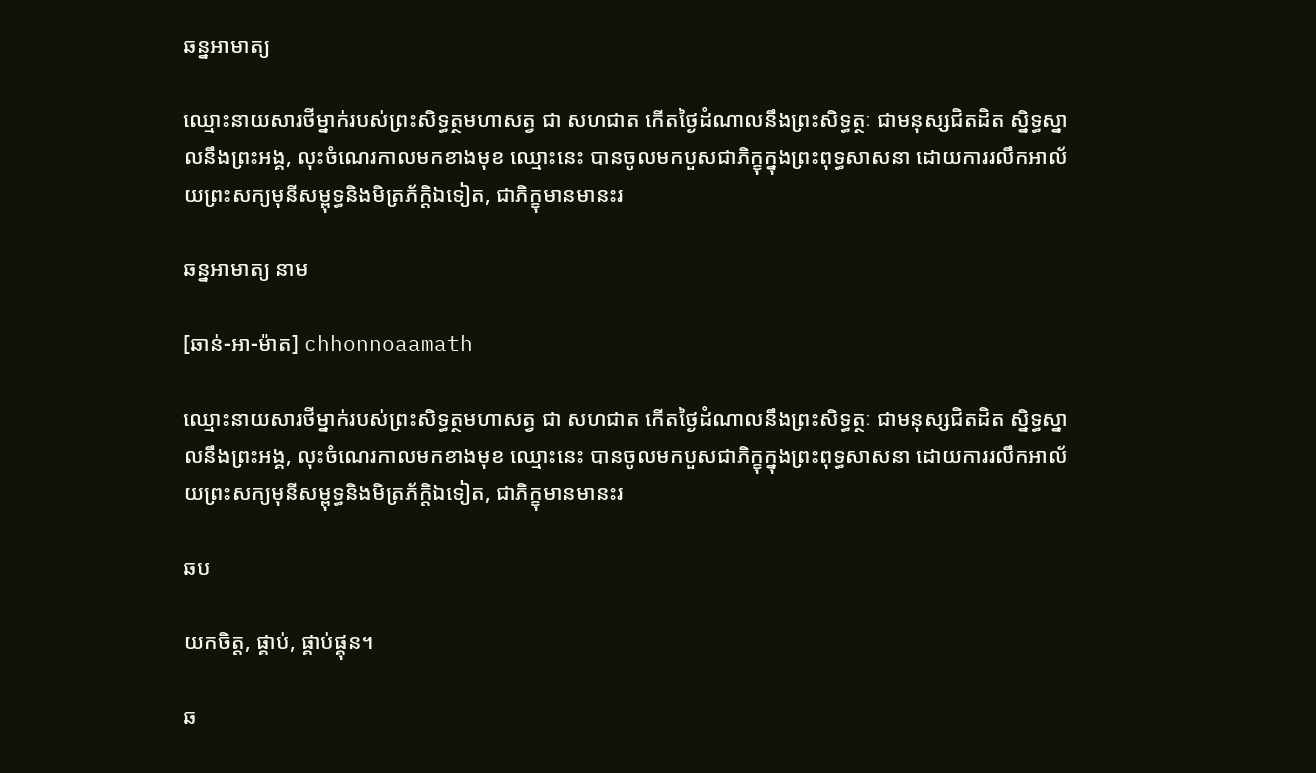ឆន្នអាមាត្យ

ឈ្មោះនាយសារថីម្នាក់របស់ព្រះសិទ្ធត្ថមហាសត្វ ជា សហជាត កើតថ្ងៃដំណាលនឹងព្រះសិទ្ធត្ថៈ ជាមនុស្សជិតដិត ស្និទ្ធស្នាលនឹងព្រះអង្គ, លុះចំណេរកាលមកខាងមុខ ឈ្មោះនេះ បានចូលមកបួសជាភិក្ខុក្នុងព្រះពុទ្ធសាសនា ដោយការរលឹកអាល័យព្រះសក្យមុនីសម្ពុទ្ធនិងមិត្រភ័ក្ដិឯទៀត, ជាភិក្ខុមានមានះរ

ឆន្នអាមាត្យ នាម

[ឆាន់-អា-ម៉ាត] chhonnoaamath

ឈ្មោះនាយសារថីម្នាក់របស់ព្រះសិទ្ធត្ថមហាសត្វ ជា សហជាត កើតថ្ងៃដំណាលនឹងព្រះសិទ្ធត្ថៈ ជាមនុស្សជិតដិត ស្និទ្ធស្នាលនឹងព្រះអង្គ, លុះចំណេរកាលមកខាងមុខ ឈ្មោះនេះ បានចូលមកបួសជាភិក្ខុក្នុងព្រះពុទ្ធសាសនា ដោយការរលឹកអាល័យព្រះសក្យមុនីសម្ពុទ្ធនិងមិត្រភ័ក្ដិឯទៀត, ជាភិក្ខុមានមានះរ

ឆប

យកចិត្ត, ផ្គាប់, ផ្គាប់ផ្គុន។

ឆ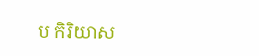ប កិរិយាស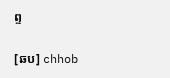ព្ទ

[ឆប] chhob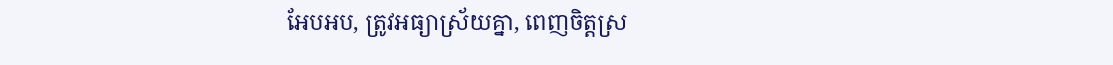អែបអប, ត្រូវអធ្យាស្រ័យគ្នា, ពេញចិត្តស្រ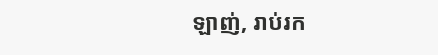ឡាញ់, រាប់រក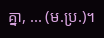គ្នា, ... (ម.ប្រ.)។